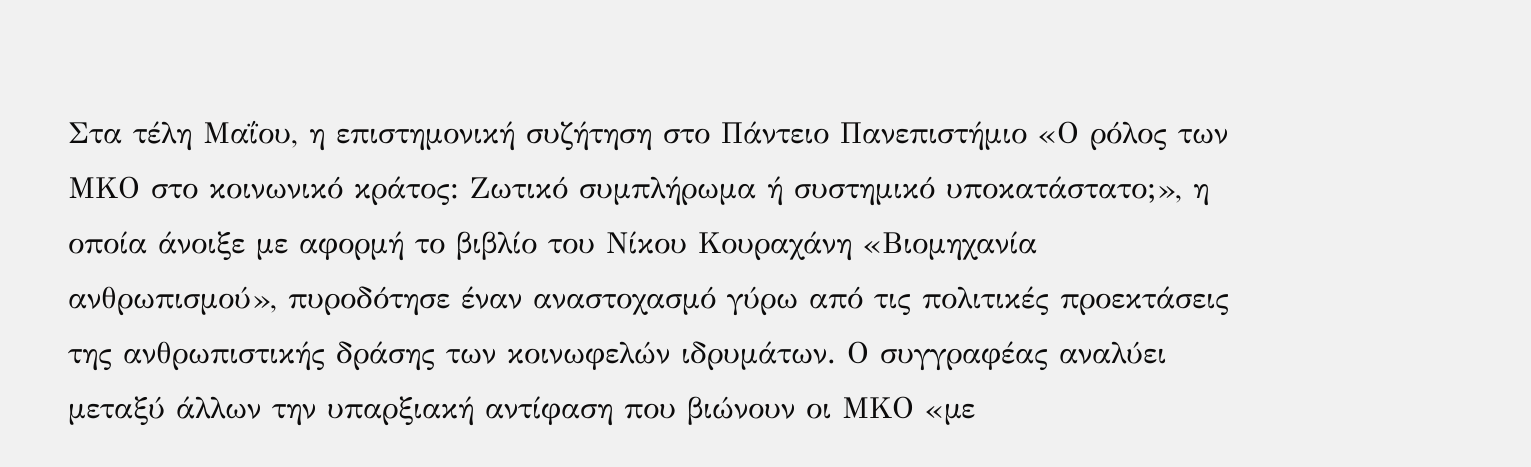Στα τέλη Μαΐου, η επιστημονική συζήτηση στο Πάντειο Πανεπιστήμιο «Ο ρόλος των ΜΚΟ στο κοινωνικό κράτος: Ζωτικό συμπλήρωμα ή συστημικό υποκατάστατο;», η οποία άνοιξε με αφορμή το βιβλίο του Νίκου Κουραχάνη «Βιομηχανία ανθρωπισμού», πυροδότησε έναν αναστοχασμό γύρω από τις πολιτικές προεκτάσεις της ανθρωπιστικής δράσης των κοινωφελών ιδρυμάτων. Ο συγγραφέας αναλύει μεταξύ άλλων την υπαρξιακή αντίφαση που βιώνουν οι ΜΚΟ «µε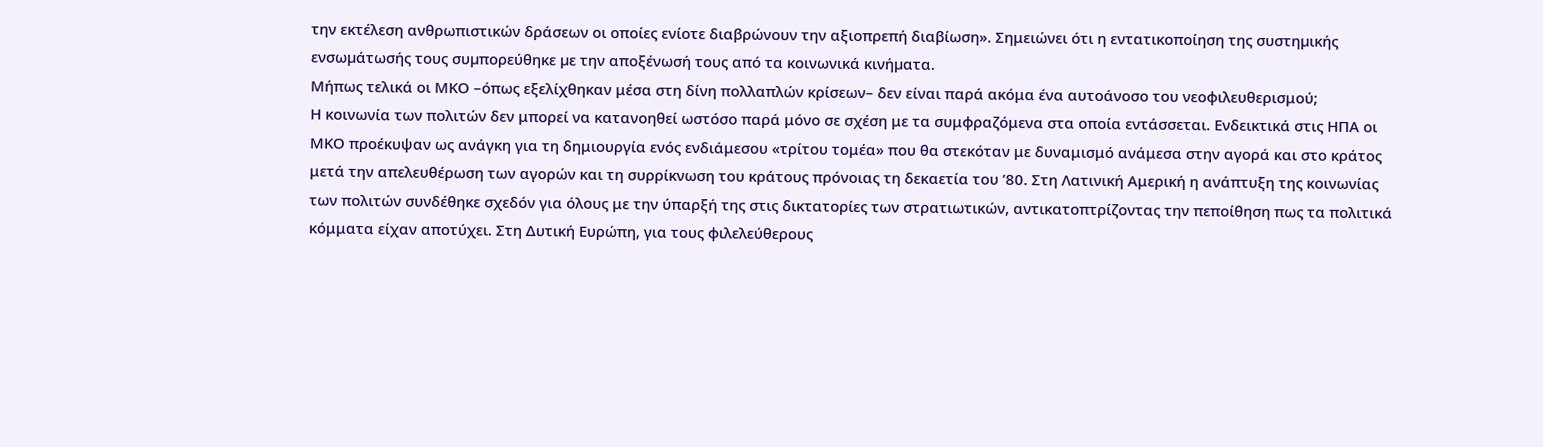την εκτέλεση ανθρωπιστικών δράσεων οι οποίες ενίοτε διαβρώνουν την αξιοπρεπή διαβίωση». Σημειώνει ότι η εντατικοποίηση της συστηµικής ενσωµάτωσής τους συµπορεύθηκε µε την αποξένωσή τους από τα κοινωνικά κινήµατα.
Μήπως τελικά οι ΜΚΟ –όπως εξελίχθηκαν μέσα στη δίνη πολλαπλών κρίσεων– δεν είναι παρά ακόμα ένα αυτοάνοσο του νεοφιλευθερισμού;
Η κοινωνία των πολιτών δεν μπορεί να κατανοηθεί ωστόσο παρά μόνο σε σχέση με τα συμφραζόμενα στα οποία εντάσσεται. Ενδεικτικά στις ΗΠΑ οι ΜΚΟ προέκυψαν ως ανάγκη για τη δημιουργία ενός ενδιάμεσου «τρίτου τομέα» που θα στεκόταν με δυναμισμό ανάμεσα στην αγορά και στο κράτος μετά την απελευθέρωση των αγορών και τη συρρίκνωση του κράτους πρόνοιας τη δεκαετία του ’80. Στη Λατινική Αμερική η ανάπτυξη της κοινωνίας των πολιτών συνδέθηκε σχεδόν για όλους με την ύπαρξή της στις δικτατορίες των στρατιωτικών, αντικατοπτρίζοντας την πεποίθηση πως τα πολιτικά κόμματα είχαν αποτύχει. Στη Δυτική Ευρώπη, για τους φιλελεύθερους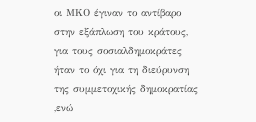οι ΜΚΟ έγιναν το αντίβαρο στην εξάπλωση του κράτους, για τους σοσιαλδημοκράτες ήταν το όχι για τη διεύρυνση της συμμετοχικής δημοκρατίας ,ενώ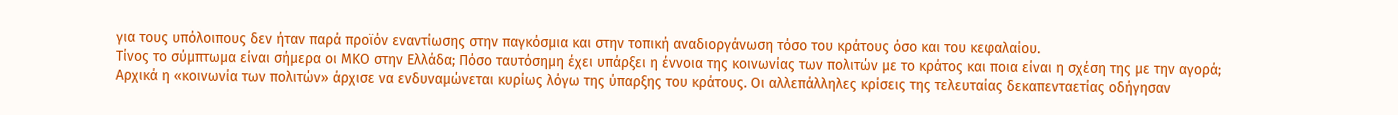για τους υπόλοιπους δεν ήταν παρά προϊόν εναντίωσης στην παγκόσμια και στην τοπική αναδιοργάνωση τόσο του κράτους όσο και του κεφαλαίου.
Τίνος το σύμπτωμα είναι σήμερα οι ΜΚΟ στην Ελλάδα; Πόσο ταυτόσημη έχει υπάρξει η έννοια της κοινωνίας των πολιτών με το κράτος και ποια είναι η σχέση της με την αγορά;
Αρχικά η «κοινωνία των πολιτών» άρχισε να ενδυναμώνεται κυρίως λόγω της ύπαρξης του κράτους. Οι αλλεπάλληλες κρίσεις της τελευταίας δεκαπενταετίας οδήγησαν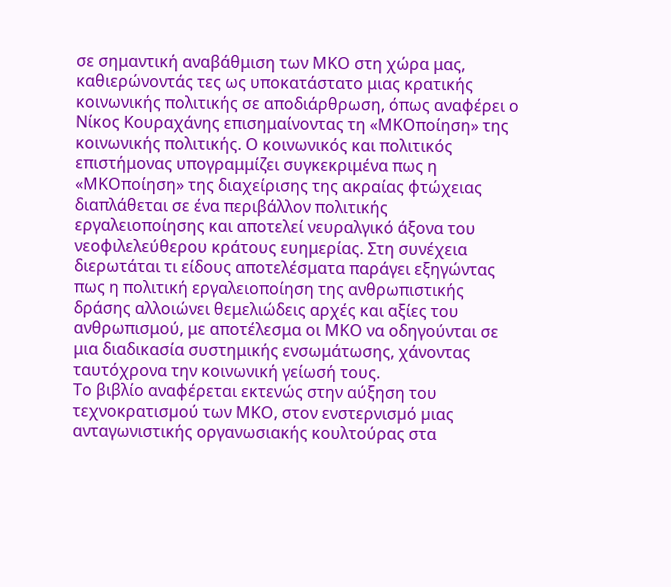σε σημαντική αναβάθμιση των ΜΚΟ στη χώρα μας, καθιερώνοντάς τες ως υποκατάστατο μιας κρατικής κοινωνικής πολιτικής σε αποδιάρθρωση, όπως αναφέρει ο Νίκος Κουραχάνης επισημαίνοντας τη «ΜΚΟποίηση» της κοινωνικής πολιτικής. Ο κοινωνικός και πολιτικός επιστήμονας υπογραμμίζει συγκεκριμένα πως η «ΜΚΟποίηση» της διαχείρισης της ακραίας φτώχειας διαπλάθεται σε ένα περιβάλλον πολιτικής εργαλειοποίησης και αποτελεί νευραλγικό άξονα του νεοφιλελεύθερου κράτους ευημερίας. Στη συνέχεια διερωτάται τι είδους αποτελέσματα παράγει εξηγώντας πως η πολιτική εργαλειοποίηση της ανθρωπιστικής δράσης αλλοιώνει θεμελιώδεις αρχές και αξίες του ανθρωπισμού, με αποτέλεσμα οι ΜΚΟ να οδηγούνται σε μια διαδικασία συστημικής ενσωμάτωσης, χάνοντας ταυτόχρονα την κοινωνική γείωσή τους.
Το βιβλίο αναφέρεται εκτενώς στην αύξηση του τεχνοκρατισµού των ΜΚΟ, στον ενστερνισµό µιας ανταγωνιστικής οργανωσιακής κουλτούρας στα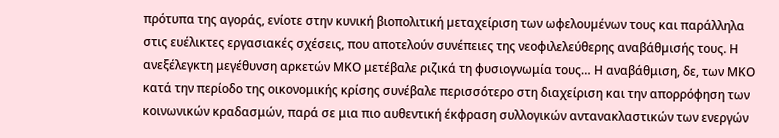πρότυπα της αγοράς, ενίοτε στην κυνική βιοπολιτική µεταχείριση των ωφελουµένων τους και παράλληλα στις ευέλικτες εργασιακές σχέσεις, που αποτελούν συνέπειες της νεοφιλελεύθερης αναβάθµισής τους. Η ανεξέλεγκτη μεγέθυνση αρκετών ΜΚΟ μετέβαλε ριζικά τη φυσιογνωμία τους… Η αναβάθμιση, δε, των ΜΚΟ κατά την περίοδο της οικονομικής κρίσης συνέβαλε περισσότερο στη διαχείριση και την απορρόφηση των κοινωνικών κραδασμών, παρά σε μια πιο αυθεντική έκφραση συλλογικών αντανακλαστικών των ενεργών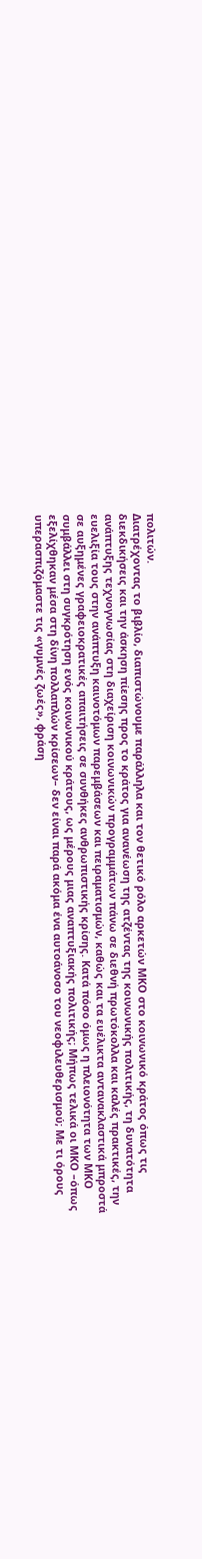πολιτών.
Διατρέχοντας το βιβλίο, διαπιστώνουμε παράλληλα και τον θετικό ρόλο αρκετών ΜΚΟ στο κοινωνικό κράτος όπως τις διεκδικήσεις και την άσκηση πίεσης προς το κράτος για ανανέωση της ατζέντας της κοινωνικής πολιτικής, τη δυνατότητα ανάπτυξης τεχνογνωσίας στη διαχείριση κοινωνικών προγραμμάτων πάνω σε διεθνή πρωτόκολλα και καλές πρακτικές, την ευελιξία τους στην ανάπτυξη καινοτόμων παρεμβάσεων και πειραματισμών, καθώς και τα ευέλικτα αντανακλαστικά μπροστά σε αυξημένες γραφειοκρατικές απαιτήσεις σε συνθήκες ανθρωπιστικής κρίσης. Κατά πόσο όμως η πλειονότητα των ΜΚΟ συμβάλλει στη συγκρότηση ενός κοινωνικού κράτους, ως μέρους μιας αναπτυξιακής πολιτικής; Μήπως τελικά οι ΜΚΟ –όπως εξελίχθηκαν μέσα στη δίνη πολλαπλών κρίσεων– δεν είναι παρά ακόμα ένα αυτοάνοσο του νεοφιλευθερισμού; Με τι όρους υπερασπιζόμαστε τις «γυμνές ζωές», φράση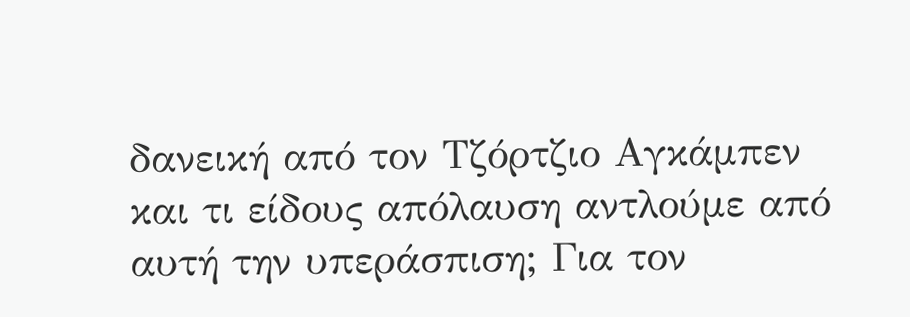δανεική από τον Τζόρτζιο Αγκάμπεν και τι είδους απόλαυση αντλούμε από αυτή την υπεράσπιση; Για τον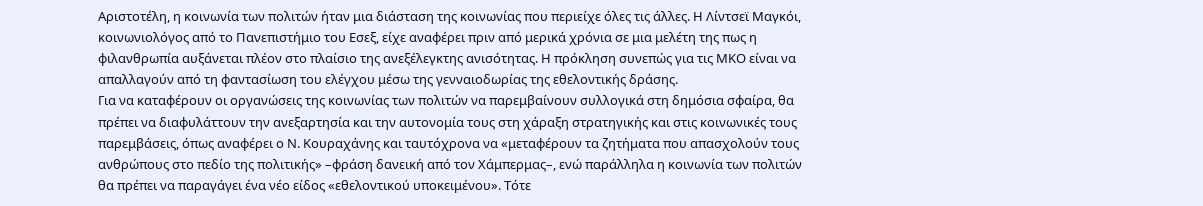Αριστοτέλη, η κοινωνία των πολιτών ήταν μια διάσταση της κοινωνίας που περιείχε όλες τις άλλες. Η Λίντσεϊ Μαγκόι, κοινωνιολόγος από το Πανεπιστήμιο του Εσεξ, είχε αναφέρει πριν από μερικά χρόνια σε μια μελέτη της πως η φιλανθρωπία αυξάνεται πλέον στο πλαίσιο της ανεξέλεγκτης ανισότητας. Η πρόκληση συνεπώς για τις ΜΚΟ είναι να απαλλαγούν από τη φαντασίωση του ελέγχου μέσω της γενναιοδωρίας της εθελοντικής δράσης.
Για να καταφέρουν οι οργανώσεις της κοινωνίας των πολιτών να παρεμβαίνουν συλλογικά στη δημόσια σφαίρα, θα πρέπει να διαφυλάττουν την ανεξαρτησία και την αυτονομία τους στη χάραξη στρατηγικής και στις κοινωνικές τους παρεμβάσεις, όπως αναφέρει ο Ν. Κουραχάνης και ταυτόχρονα να «μεταφέρουν τα ζητήματα που απασχολούν τους ανθρώπους στο πεδίο της πολιτικής» –φράση δανεική από τον Χάμπερμας–, ενώ παράλληλα η κοινωνία των πολιτών θα πρέπει να παραγάγει ένα νέο είδος «εθελοντικού υποκειμένου». Τότε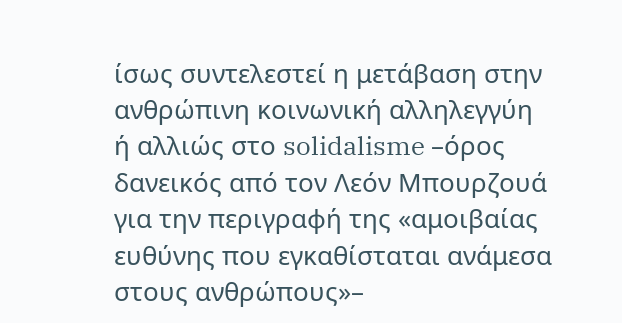ίσως συντελεστεί η μετάβαση στην ανθρώπινη κοινωνική αλληλεγγύη ή αλλιώς στο solidalisme –όρος δανεικός από τον Λεόν Μπουρζουά για την περιγραφή της «αμοιβαίας ευθύνης που εγκαθίσταται ανάμεσα στους ανθρώπους»–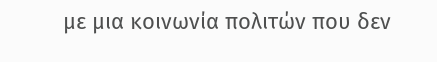με μια κοινωνία πολιτών που δεν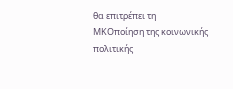θα επιτρέπει τη ΜΚΟποίηση της κοινωνικής πολιτικής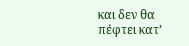και δεν θα πέφτει κατ’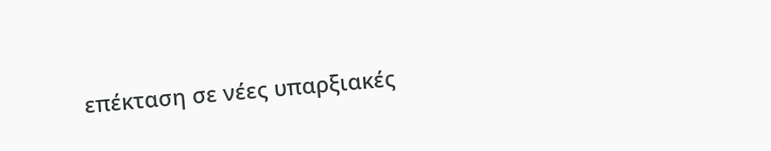επέκταση σε νέες υπαρξιακές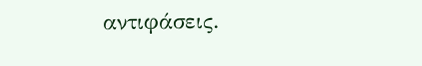αντιφάσεις.